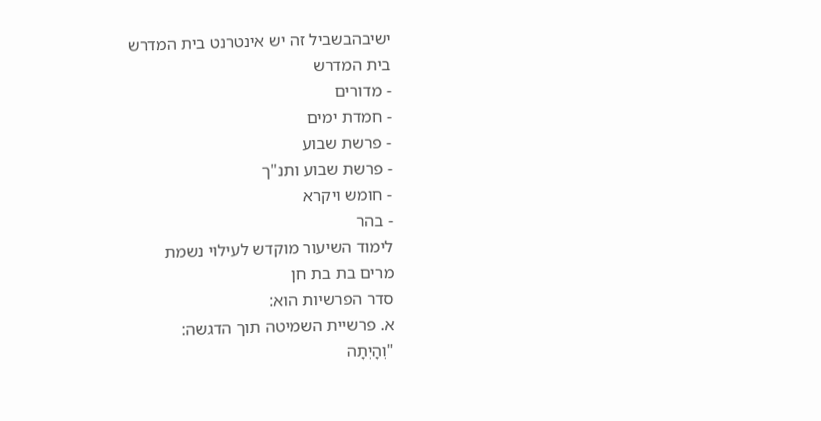ישיבהבשביל זה יש אינטרנט בית המדרש
בית המדרש
- מדורים
- חמדת ימים
- פרשת שבוע
- פרשת שבוע ותנ"ך
- חומש ויקרא
- בהר
לימוד השיעור מוקדש לעילוי נשמת
מרים בת בת חן
סדר הפרשיות הוא:
א. פרשיית השמיטה תוך הדגשה:
"וְהָיְתָה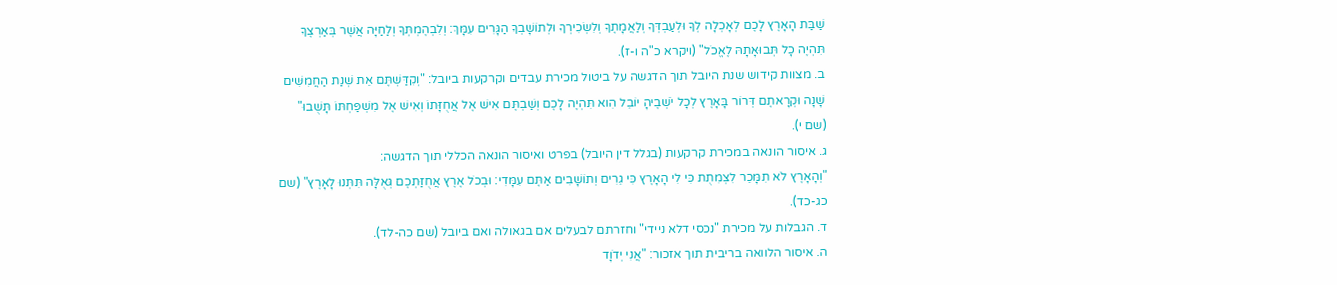שַׁבַּת הָאָרֶץ לָכֶם לְאָכְלָה לְךָ וּלְעַבְדְּךָ וְלַאֲמָתֶךָ וְלִשְׂכִירְךָ וּלְתוֹשָׁבְךָ הַגָּרִים עִמָּךְ: וְלִבְהֶמְתְּךָ וְלַחַיָּה אֲשֶׁר בְּאַרְצֶךָ תִּהְיֶה כָל תְּבוּאָתָהּ לֶאֱכֹל" (ויקרא כ"ה ו-ז).
ב. מצוות קידוש שנת היובל תוך הדגשה על ביטול מכירת עבדים וקרקעות ביובל: "וְקִדַּשְׁתֶּם אֵת שְׁנַת הַחֲמִשִּׁים שָׁנָה וּקְרָאתֶם דְּרוֹר בָּאָרֶץ לְכָל יֹשְׁבֶיהָ יוֹבֵל הִוא תִּהְיֶה לָכֶם וְשַׁבְתֶּם אִישׁ אֶל אֲחֻזָּתוֹ וְאִישׁ אֶל מִשְׁפַּחְתּוֹ תָּשֻׁבוּ" (שם י).
ג. איסור הונאה במכירת קרקעות (בגלל דין היובל) בפרט ואיסור הונאה הכללי תוך הדגשה:
"וְהָאָרֶץ לֹא תִמָּכֵר לִצְמִתֻת כִּי לִי הָאָרֶץ כִּי גֵרִים וְתוֹשָׁבִים אַתֶּם עִמָּדִי: וּבְכֹל אֶרֶץ אֲחֻזַּתְכֶם גְּאֻלָּה תִּתְּנוּ לָאָרֶץ" (שם כג-כד).
ד. הגבלות על מכירת "נכסי דלא ניידי" וחזרתם לבעלים אם בגאולה ואם ביובל (שם כה-לד).
ה. איסור הלוואה בריבית תוך אזכור: "אֲנִי יְדֹוָד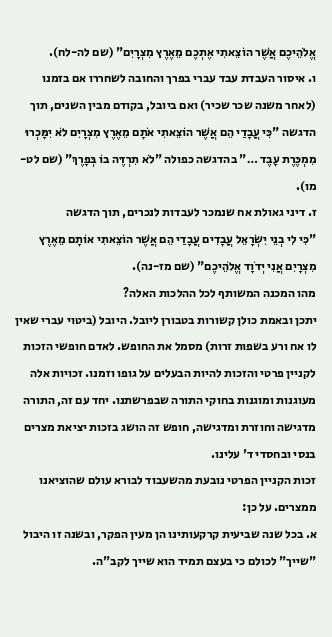אֱלֹהֵיכֶם אֲשֶׁר הוֹצֵאתִי אֶתְכֶם מֵאֶרֶץ מִצְרָיִם" (שם לה-לח).
ו. איסור העבדת עבד עברי בפרך והחובה לשחררו אם בזמנו (לאחר משנה שכר שכיר) ואם ביובל, בקודם מבין השנים, תוך הדגשה "כִּי עֲבָדַי הֵם אֲשֶׁר הוֹצֵאתִי אֹתָם מֵאֶרֶץ מִצְרָיִם לֹא יִמָּכְרוּ מִמְכֶּרֶת עָבֶד …" בהדגשה כפולה "לֹא תִרְדֶּה בוֹ בְּפָרֶךְ" (שם לט-מו).
ז. דיני גאולת אח שנמכר לעבדות לנכרים, תוך הדגשה
"כִּי לִי בְנֵי יִשְׂרָאֵל עֲבָדִים עֲבָדַי הֵם אֲשֶׁר הוֹצֵאתִי אוֹתָם מֵאֶרֶץ מִצְרָיִם אֲנִי יְדֹוָד אֱלֹהֵיכֶם" (שם מז-נה).
מהו המכנה המשותף לכל ההלכות האלה?
יתכן ובאמת כולן קשורות בטבורן ליובל. היובל (ביטוי עברי שאין לו אח ורע בשפות זרות) מסמל את החופש. לאדם חופשי הזכות לקניין פרטי והזכות להיות הבעלים על גופו וזמנו. זכויות אלה מעוגנות ומוגנות בחוקי התורה שבפרשתנו. יחד עם זה, התורה מדגישה וחוזרת ומדגישה, חופש זה הושג בזכות יציאת מצרים בנסי ובחסדי ד' עלינו.
זכות הקניין הפרטי נובעת מהשעבוד לבורא עולם שהוציאנו ממצרים. על כן:
א. בכל שנה שביעית קרקעותינו הן מעין הפקר, ובשנה זו היבול "שייך" לכולם כי בעצם תמיד הוא שייך לקב"ה.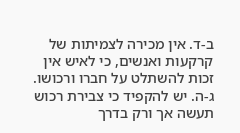ב-ד. אין מכירה לצמיתות של קרקעות ואנשים, כי לאיש אין זכות להשתלט על חברו ורכושו.
ג-ה. יש להקפיד כי צבירת רכוש תעשה אך ורק בדרך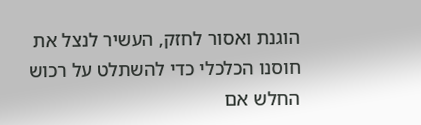הוגנת ואסור לחזק, העשיר לנצל את חוסנו הכלכלי כדי להשתלט על רכוש החלש אם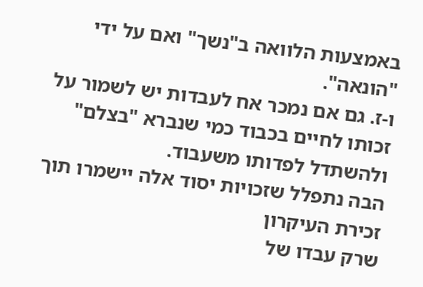באמצעות הלוואה ב"נשך" ואם על ידי "הונאה".
ו-ז. גם אם נמכר אח לעבדות יש לשמור על זכותו לחיים בכבוד כמי שנברא "בצלם" ולהשתדל לפדותו משעבוד.
הבה נתפלל שזכויות יסוד אלה יישמרו תוך זכירת העיקרון
שרק עבדו של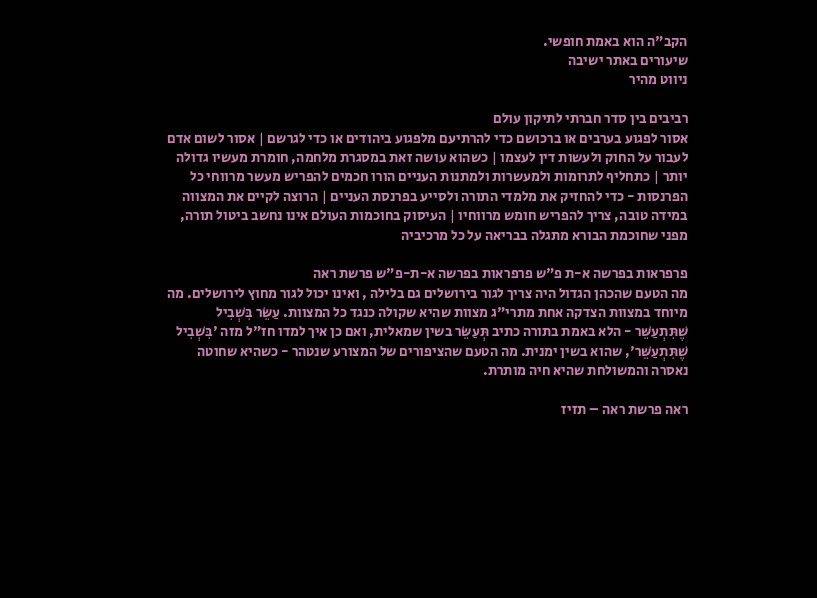הקב"ה הוא באמת חופשי.
שיעורים באתר ישיבה
ניווט מהיר

רביבים בין סדר חברתי לתיקון עולם
אסור לפגוע בערבים או ברכושם כדי להרתיעם מלפגוע ביהודים או כדי לגרשם | אסור לשום אדם לעבור על החוק ולעשות דין לעצמו | כשהוא עושה זאת במסגרת מלחמה, חומרת מעשיו גדולה יותר | כתחליף לתרומות ולמעשרות ולמתנות העניים הורו חכמים להפריש מעשר מרווחי כל הפרנסות - כדי להחזיק את מלמדי התורה ולסייע בפרנסת העניים | הרוצה לקיים את המצווה במידה טובה, צריך להפריש חומש מרווחיו | העיסוק בחוכמות העולם אינו נחשב ביטול תורה, מפני שחוכמת הבורא מתגלה בבריאה על כל מרכיביה

פרפראות בפרשה א-ת פ"ש פרפראות בפרשה א-ת-פ"ש פרשת ראה
מה הטעם שהכהן הגדול היה צריך לגור בירושלים גם בלילה , ואינו יכול לגור מחוץ לירושלים. מה מיוחד במצוות הצדקה אחת מתרי"ג מצוות שהיא שקולה כנגד כל המצוות. עַשֵּׂר בִּשְׁבִיל שֶׁתִּתְעַשֵּׁר - הלא באמת בתורה כתיב תְּעַשֵּׂר בשין שמאלית, ואם כן איך למדו חז"ל מזה 'בִּשְׁבִיל שֶׁתִּתְעַשֵּׁר', שהוא בשין ימנית. מה הטעם שהציפורים של המצורע שנטהר - כשהיא שחוטה נאסרה והמשולחת שהיא חיה מותרת.

ראה פרשת ראה – תזיז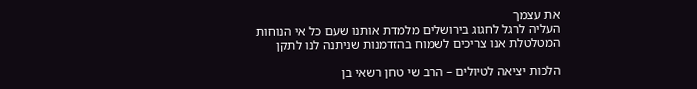את עצמך
העליה לרגל לחגוג בירושלים מלמדת אותנו שעם כל אי הנוחות המטלטלת אנו צריכים לשמוח בהזדמנות שניתנה לנו לתקן

הלכות יציאה לטיולים – הרב שי טחן רשאי בן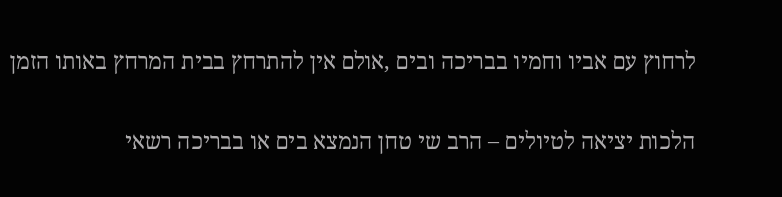לרחוץ עם אביו וחמיו בבריכה ובים ,אולם אין להתרחץ בבית המרחץ באותו הזמן

הלכות יציאה לטיולים – הרב שי טחן הנמצא בים או בבריכה רשאי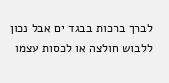לברך ברכות בבגד ים אבל נכון ללבוש חולצה או לכסות עצמו